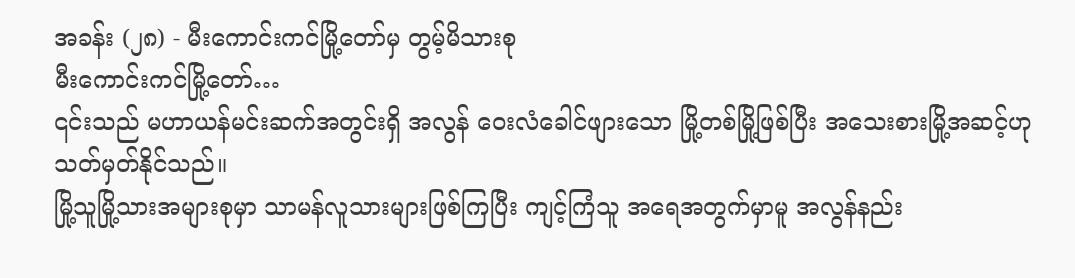အခန်း (၂၈) - မီးကောင်းကင်မြို့တော်မှ တွမ့်မိသားစု
မီးကောင်းကင်မြို့တော်…
၎င်းသည် မဟာယန်မင်းဆက်အတွင်းရှိ အလွန် ဝေးလံခေါင်ဖျားသော မြို့တစ်မြို့ဖြစ်ပြီး အသေးစားမြို့အဆင့်ဟု သတ်မှတ်နိုင်သည်။
မြို့သူမြို့သားအများစုမှာ သာမန်လူသားများဖြစ်ကြပြီး ကျင့်ကြံသူ အရေအတွက်မှာမူ အလွန်နည်း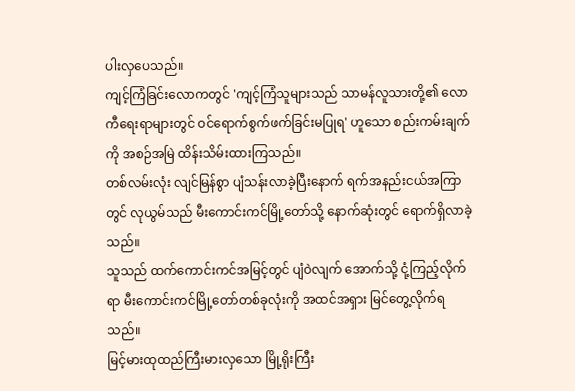ပါးလှပေသည်။
ကျင့်ကြံခြင်းလောကတွင် 'ကျင့်ကြံသူများသည် သာမန်လူသားတို့၏ လောကီရေးရာများတွင် ဝင်ရောက်စွက်ဖက်ခြင်းမပြုရ' ဟူသော စည်းကမ်းချက်ကို အစဉ်အမြဲ ထိန်းသိမ်းထားကြသည်။
တစ်လမ်းလုံး လျင်မြန်စွာ ပျံသန်းလာခဲ့ပြီးနောက် ရက်အနည်းငယ်အကြာတွင် လုယွမ်သည် မီးကောင်းကင်မြို့တော်သို့ နောက်ဆုံးတွင် ရောက်ရှိလာခဲ့သည်။
သူသည် ထက်ကောင်းကင်အမြင့်တွင် ပျံဝဲလျက် အောက်သို့ ငုံ့ကြည့်လိုက်ရာ မီးကောင်းကင်မြို့တော်တစ်ခုလုံးကို အထင်အရှား မြင်တွေ့လိုက်ရသည်။
မြင့်မားထုထည်ကြီးမားလှသော မြို့ရိုးကြီး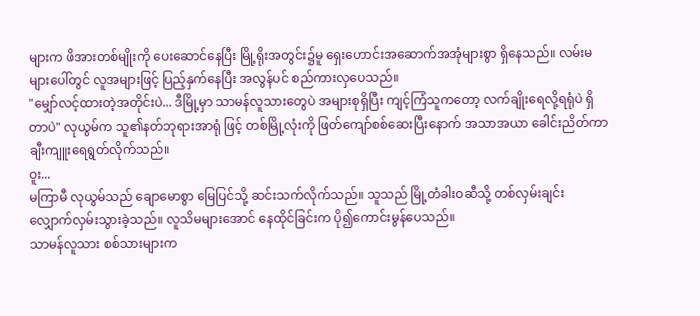များက ဖိအားတစ်မျိုးကို ပေးဆောင်နေပြီး မြို့ရိုးအတွင်း၌မူ ရှေးဟောင်းအဆောက်အအုံများစွာ ရှိနေသည်။ လမ်းမများပေါ်တွင် လူအများဖြင့် ပြည့်နှက်နေပြီး အလွန်ပင် စည်ကားလှပေသည်။
"မျှော်လင့်ထားတဲ့အတိုင်းပဲ... ဒီမြို့မှာ သာမန်လူသားတွေပဲ အများစုရှိပြီး ကျင့်ကြံသူကတော့ လက်ချိုးရေလို့ရရုံပဲ ရှိတာပဲ" လုယွမ်က သူ၏နတ်ဘုရားအာရုံ ဖြင့် တစ်မြို့လုံးကို ဖြတ်ကျော်စစ်ဆေးပြီးနောက် အသာအယာ ခေါင်းညိတ်ကာ ချီးကျူးရေရွတ်လိုက်သည်။
ဝူး...
မကြာမီ လုယွမ်သည် ချောမောစွာ မြေပြင်သို့ ဆင်းသက်လိုက်သည်။ သူသည် မြို့တံခါးဝဆီသို့ တစ်လှမ်းချင်း လျှောက်လှမ်းသွားခဲ့သည်။ လူသိမများအောင် နေထိုင်ခြင်းက ပို၍ကောင်းမွန်ပေသည်။
သာမန်လူသား စစ်သားများက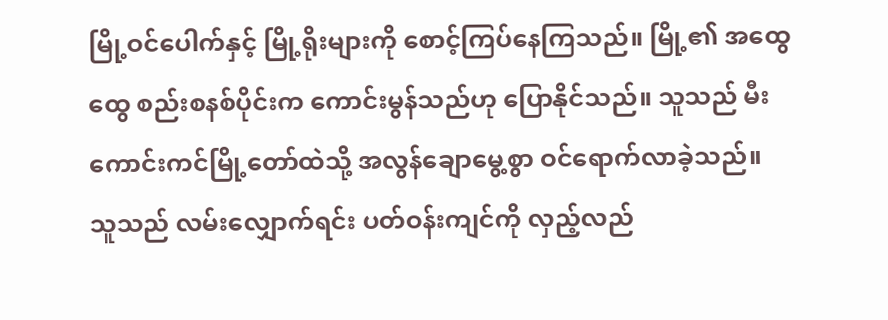မြို့ဝင်ပေါက်နှင့် မြို့ရိုးများကို စောင့်ကြပ်နေကြသည်။ မြို့၏ အထွေထွေ စည်းစနစ်ပိုင်းက ကောင်းမွန်သည်ဟု ပြောနိုင်သည်။ သူသည် မီးကောင်းကင်မြို့တော်ထဲသို့ အလွန်ချောမွေ့စွာ ဝင်ရောက်လာခဲ့သည်။
သူသည် လမ်းလျှောက်ရင်း ပတ်ဝန်းကျင်ကို လှည့်လည်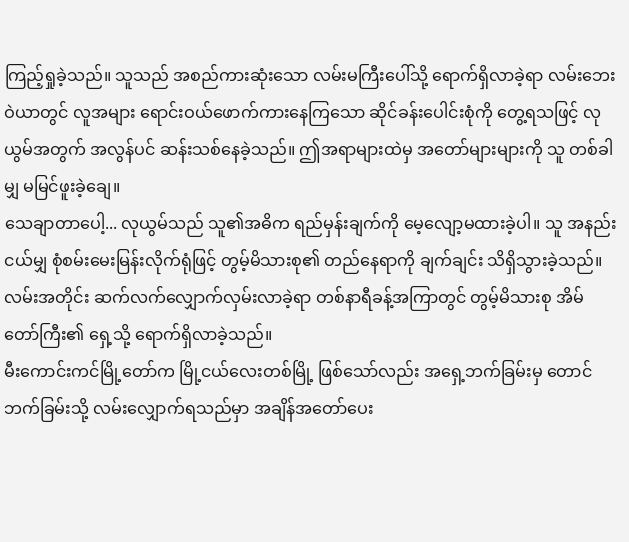ကြည့်ရှုခဲ့သည်။ သူသည် အစည်ကားဆုံးသော လမ်းမကြီးပေါ်သို့ ရောက်ရှိလာခဲ့ရာ လမ်းဘေးဝဲယာတွင် လူအများ ရောင်းဝယ်ဖောက်ကားနေကြသော ဆိုင်ခန်းပေါင်းစုံကို တွေ့ရသဖြင့် လုယွမ်အတွက် အလွန်ပင် ဆန်းသစ်နေခဲ့သည်။ ဤအရာများထဲမှ အတော်များများကို သူ တစ်ခါမျှ မမြင်ဖူးခဲ့ချေ။
သေချာတာပေါ့... လုယွမ်သည် သူ၏အဓိက ရည်မှန်းချက်ကို မေ့လျော့မထားခဲ့ပါ။ သူ အနည်းငယ်မျှ စုံစမ်းမေးမြန်းလိုက်ရုံဖြင့် တွမ့်မိသားစု၏ တည်နေရာကို ချက်ချင်း သိရှိသွားခဲ့သည်။
လမ်းအတိုင်း ဆက်လက်လျှောက်လှမ်းလာခဲ့ရာ တစ်နာရီခန့်အကြာတွင် တွမ့်မိသားစု အိမ်တော်ကြီး၏ ရှေ့သို့ ရောက်ရှိလာခဲ့သည်။
မီးကောင်းကင်မြို့တော်က မြို့ငယ်လေးတစ်မြို့ ဖြစ်သော်လည်း အရှေ့ဘက်ခြမ်းမှ တောင်ဘက်ခြမ်းသို့ လမ်းလျှောက်ရသည်မှာ အချိန်အတော်ပေး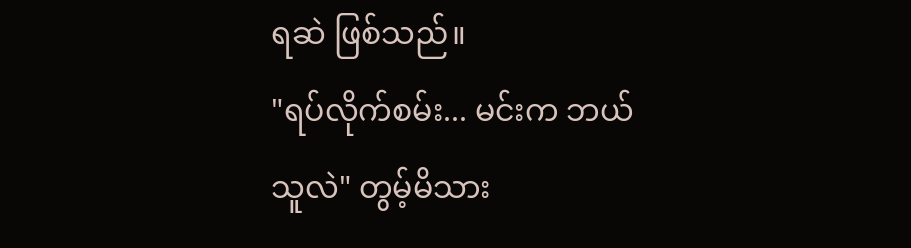ရဆဲ ဖြစ်သည်။
"ရပ်လိုက်စမ်း... မင်းက ဘယ်သူလဲ" တွမ့်မိသား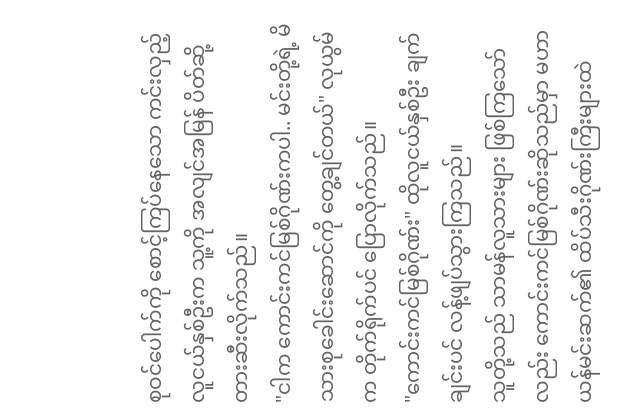စုဝင်ပေါက်ကို စောင့်ကြပ်နေသော ကင်းလှည့်လူငယ်နှစ်ဦးက သူ့ကို အလျင်အမြန် ပိတ်ဆို့တားဆီးလိုက်သည်။
"ငါက ကောင်းကင်မြစ်ဂိုဏ်းကပါ.. မင်းတို့ရဲ့ မိသားစုခေါင်းဆောင်ကို တွေ့ချင်တယ်" လုယွမ်က တိုက်ရိုက်ပင် ပြောလိုက်သည်။
"ကောင်းကင်မြစ်ဂိုဏ်း" ထိုလူငယ်နှစ်ဦး ချက်ချင်းပင် လန့်ဖျပ်သွားကြသည်။
သူတို့သည် သာမန်လူသားများ ဖြစ်ကြသော်လည်း ကောင်းကင်မြစ်ဂိုဏ်းဆိုသည်မှာ မဟာယန်မင်းဆက်၏ ထိပ်သီးဂိုဏ်းကြီးများထဲ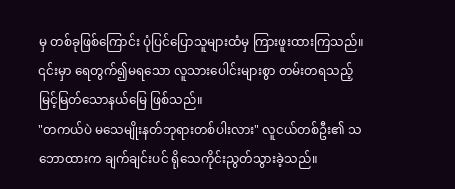မှ တစ်ခုဖြစ်ကြောင်း ပုံပြင်ပြောသူများထံမှ ကြားဖူးထားကြသည်။
၎င်းမှာ ရေတွက်၍မရသော လူသားပေါင်းများစွာ တမ်းတရသည့် မြင့်မြတ်သောနယ်မြေ ဖြစ်သည်။
"တကယ်ပဲ မသေမျိုးနတ်ဘုရားတစ်ပါးလား" လူငယ်တစ်ဦး၏ သဘောထားက ချက်ချင်းပင် ရိုသေကိုင်းညွတ်သွားခဲ့သည်။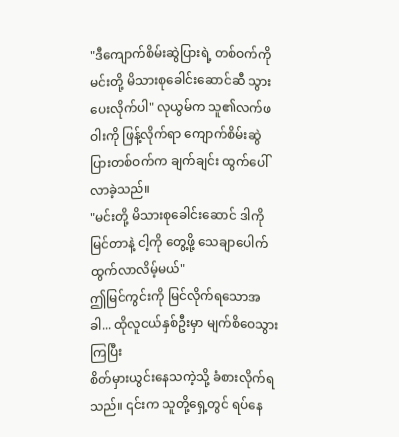"ဒီကျောက်စိမ်းဆွဲပြားရဲ့ တစ်ဝက်ကို မင်းတို့ မိသားစုခေါင်းဆောင်ဆီ သွားပေးလိုက်ပါ" လုယွမ်က သူ၏လက်ဖဝါးကို ဖြန့်လိုက်ရာ ကျောက်စိမ်းဆွဲပြားတစ်ဝက်က ချက်ချင်း ထွက်ပေါ်လာခဲ့သည်။
"မင်းတို့ မိသားစုခေါင်းဆောင် ဒါကို မြင်တာနဲ့ ငါ့ကို တွေ့ဖို့ သေချာပေါက် ထွက်လာလိမ့်မယ်"
ဤမြင်ကွင်းကို မြင်လိုက်ရသောအခါ... ထိုလူငယ်နှစ်ဦးမှာ မျက်စိဝေသွားကြပြီး
စိတ်မှားယွင်းနေသကဲ့သို့ ခံစားလိုက်ရသည်။ ၎င်းက သူတို့ရှေ့တွင် ရပ်နေ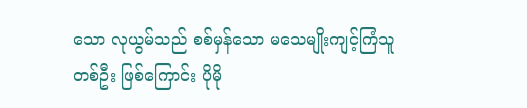သော လုယွမ်သည် စစ်မှန်သော မသေမျိုးကျင့်ကြံသူတစ်ဦး ဖြစ်ကြောင်း ပိုမို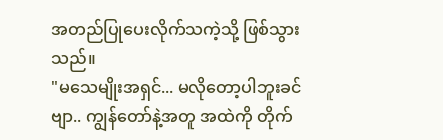အတည်ပြုပေးလိုက်သကဲ့သို့ ဖြစ်သွားသည်။
"မသေမျိုးအရှင်... မလိုတော့ပါဘူးခင်ဗျာ.. ကျွန်တော်နဲ့အတူ အထဲကို တိုက်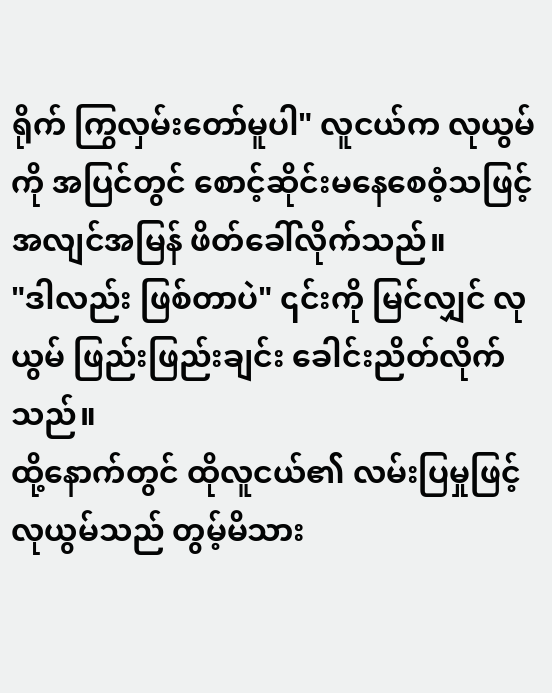ရိုက် ကြွလှမ်းတော်မူပါ" လူငယ်က လုယွမ်ကို အပြင်တွင် စောင့်ဆိုင်းမနေစေဝံ့သဖြင့် အလျင်အမြန် ဖိတ်ခေါ်လိုက်သည်။
"ဒါလည်း ဖြစ်တာပဲ" ၎င်းကို မြင်လျှင် လုယွမ် ဖြည်းဖြည်းချင်း ခေါင်းညိတ်လိုက်သည်။
ထို့နောက်တွင် ထိုလူငယ်၏ လမ်းပြမှုဖြင့် လုယွမ်သည် တွမ့်မိသား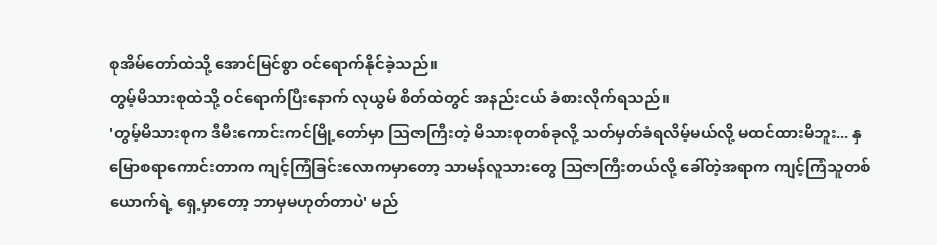စုအိမ်တော်ထဲသို့ အောင်မြင်စွာ ဝင်ရောက်နိုင်ခဲ့သည်။
တွမ့်မိသားစုထဲသို့ ဝင်ရောက်ပြီးနောက် လုယွမ် စိတ်ထဲတွင် အနည်းငယ် ခံစားလိုက်ရသည်။
'တွမ့်မိသားစုက ဒီမီးကောင်းကင်မြို့တော်မှာ ဩဇာကြီးတဲ့ မိသားစုတစ်ခုလို့ သတ်မှတ်ခံရလိမ့်မယ်လို့ မထင်ထားမိဘူး... နှမြောစရာကောင်းတာက ကျင့်ကြံခြင်းလောကမှာတော့ သာမန်လူသားတွေ ဩဇာကြီးတယ်လို့ ခေါ်တဲ့အရာက ကျင့်ကြံသူတစ်ယောက်ရဲ့ ရှေ့မှာတော့ ဘာမှမဟုတ်တာပဲ' မည်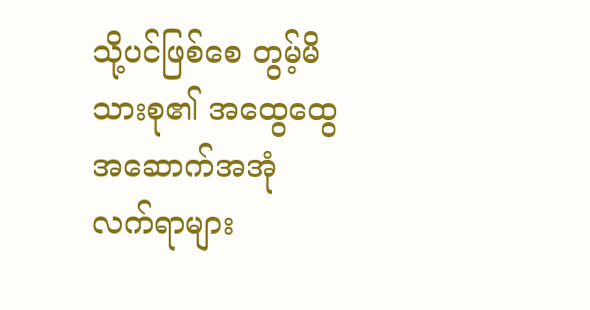သို့ပင်ဖြစ်စေ တွမ့်မိသားစု၏ အထွေထွေ အဆောက်အအုံ လက်ရာများ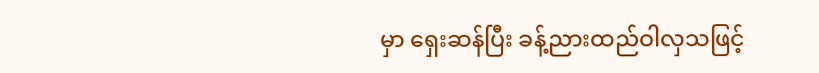မှာ ရှေးဆန်ပြီး ခန့်ညားထည်ဝါလှသဖြင့်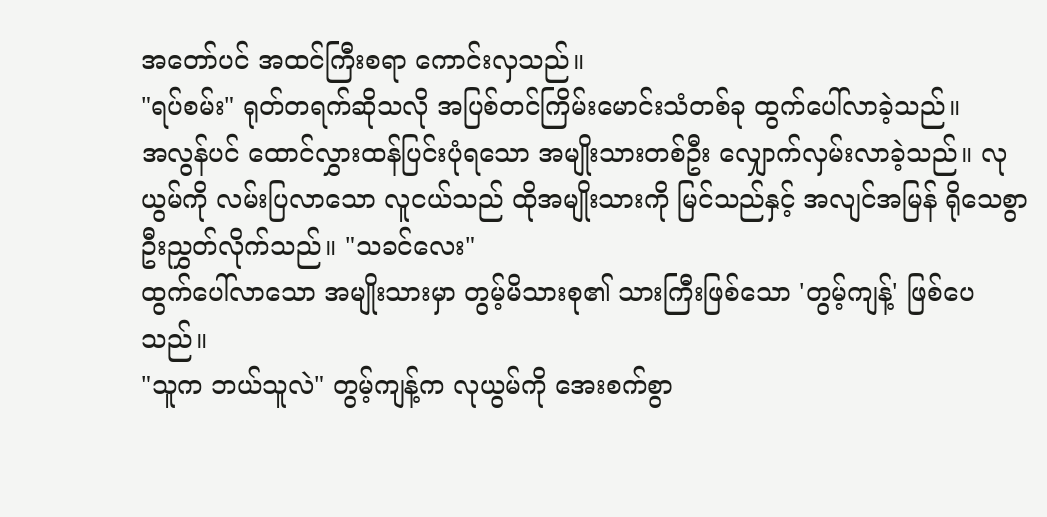အတော်ပင် အထင်ကြီးစရာ ကောင်းလှသည်။
"ရပ်စမ်း" ရုတ်တရက်ဆိုသလို အပြစ်တင်ကြိမ်းမောင်းသံတစ်ခု ထွက်ပေါ်လာခဲ့သည်။
အလွန်ပင် ထောင်လွှားထန်ပြင်းပုံရသော အမျိုးသားတစ်ဦး လျှောက်လှမ်းလာခဲ့သည်။ လုယွမ်ကို လမ်းပြလာသော လူငယ်သည် ထိုအမျိုးသားကို မြင်သည်နှင့် အလျင်အမြန် ရိုသေစွာ ဦးညွှတ်လိုက်သည်။ "သခင်လေး"
ထွက်ပေါ်လာသော အမျိုးသားမှာ တွမ့်မိသားစု၏ သားကြီးဖြစ်သော 'တွမ့်ကျန့်' ဖြစ်ပေသည်။
"သူက ဘယ်သူလဲ" တွမ့်ကျန့်က လုယွမ်ကို အေးစက်စွာ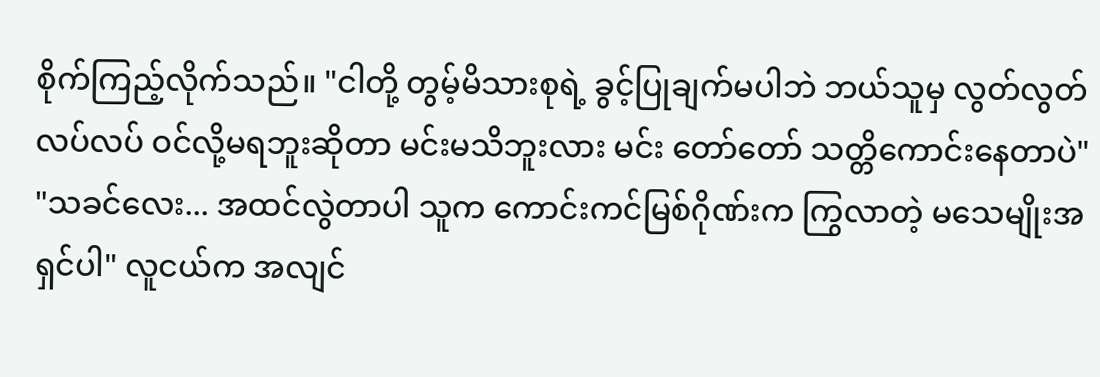စိုက်ကြည့်လိုက်သည်။ "ငါတို့ တွမ့်မိသားစုရဲ့ ခွင့်ပြုချက်မပါဘဲ ဘယ်သူမှ လွတ်လွတ်လပ်လပ် ဝင်လို့မရဘူးဆိုတာ မင်းမသိဘူးလား မင်း တော်တော် သတ္တိကောင်းနေတာပဲ"
"သခင်လေး... အထင်လွဲတာပါ သူက ကောင်းကင်မြစ်ဂိုဏ်းက ကြွလာတဲ့ မသေမျိုးအရှင်ပါ" လူငယ်က အလျင်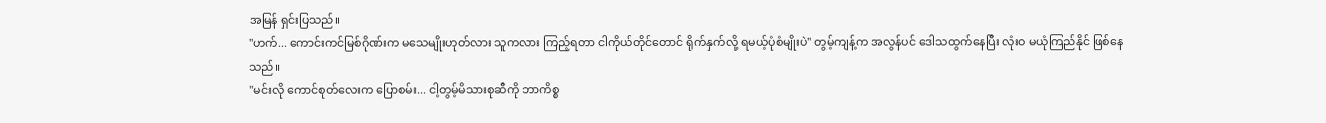အမြန် ရှင်းပြသည်။
"ဟက်... ကောင်းကင်မြစ်ဂိုဏ်းက မသေမျိုးဟုတ်လား သူကလား ကြည့်ရတာ ငါကိုယ်တိုင်တောင် ရိုက်နှက်လို့ ရမယ့်ပုံစံမျိုးပဲ" တွမ့်ကျန့်က အလွန်ပင် ဒေါသထွက်နေပြီး လုံးဝ မယုံကြည်နိုင် ဖြစ်နေသည်။
"မင်းလို ကောင်စုတ်လေးက ပြောစမ်း... ငါ့တွမ့်မိသားစုဆီကို ဘာကိစ္စ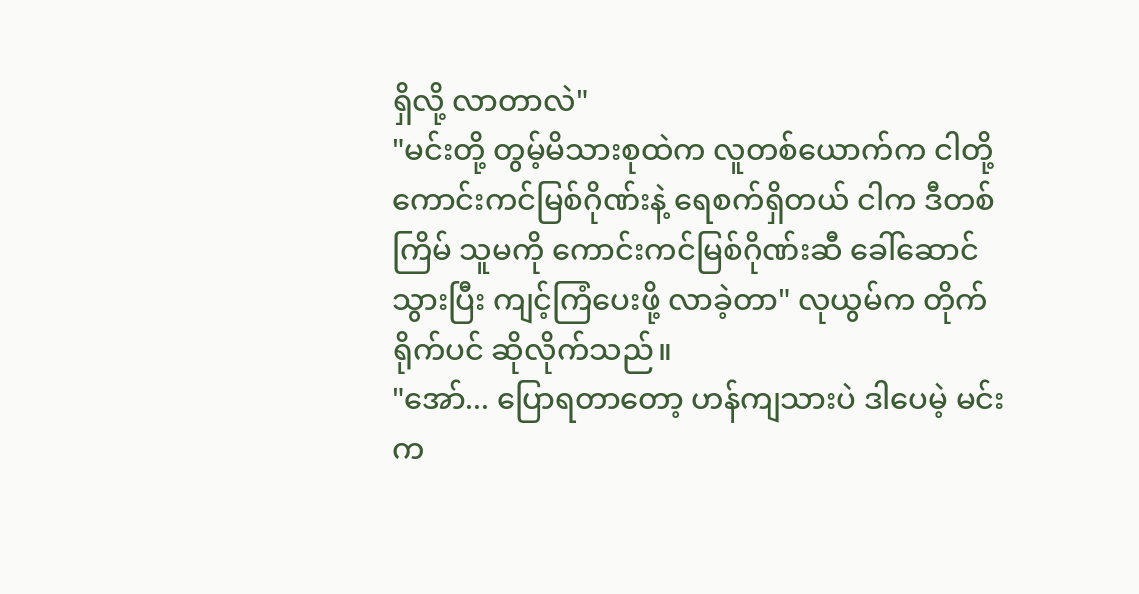ရှိလို့ လာတာလဲ"
"မင်းတို့ တွမ့်မိသားစုထဲက လူတစ်ယောက်က ငါတို့ ကောင်းကင်မြစ်ဂိုဏ်းနဲ့ ရေစက်ရှိတယ် ငါက ဒီတစ်ကြိမ် သူမကို ကောင်းကင်မြစ်ဂိုဏ်းဆီ ခေါ်ဆောင်သွားပြီး ကျင့်ကြံပေးဖို့ လာခဲ့တာ" လုယွမ်က တိုက်ရိုက်ပင် ဆိုလိုက်သည်။
"အော်... ပြောရတာတော့ ဟန်ကျသားပဲ ဒါပေမဲ့ မင်းက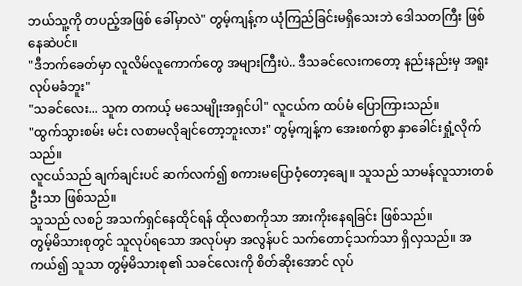ဘယ်သူ့ကို တပည့်အဖြစ် ခေါ်မှာလဲ" တွမ့်ကျန့်က ယုံကြည်ခြင်းမရှိသေးဘဲ ဒေါသတကြီး ဖြစ်နေဆဲပင်။
"ဒီဘက်ခေတ်မှာ လူလိမ်လူကောက်တွေ အများကြီးပဲ.. ဒီသခင်လေးကတော့ နည်းနည်းမှ အရူးလုပ်မခံဘူး"
"သခင်လေး... သူက တကယ့် မသေမျိုးအရှင်ပါ" လူငယ်က ထပ်မံ ပြောကြားသည်။
"ထွက်သွားစမ်း မင်း လစာမလိုချင်တော့ဘူးလား" တွမ့်ကျန့်က အေးစက်စွာ နှာခေါင်းရှုံ့လိုက်သည်။
လူငယ်သည် ချက်ချင်းပင် ဆက်လက်၍ စကားမပြောဝံ့တော့ချေ။ သူသည် သာမန်လူသားတစ်ဦးသာ ဖြစ်သည်။
သူသည် လစဉ် အသက်ရှင်နေထိုင်ရန် ထိုလစာကိုသာ အားကိုးနေရခြင်း ဖြစ်သည်။
တွမ့်မိသားစုတွင် သူလုပ်ရသော အလုပ်မှာ အလွန်ပင် သက်တောင့်သက်သာ ရှိလှသည်။ အကယ်၍ သူသာ တွမ့်မိသားစု၏ သခင်လေးကို စိတ်ဆိုးအောင် လုပ်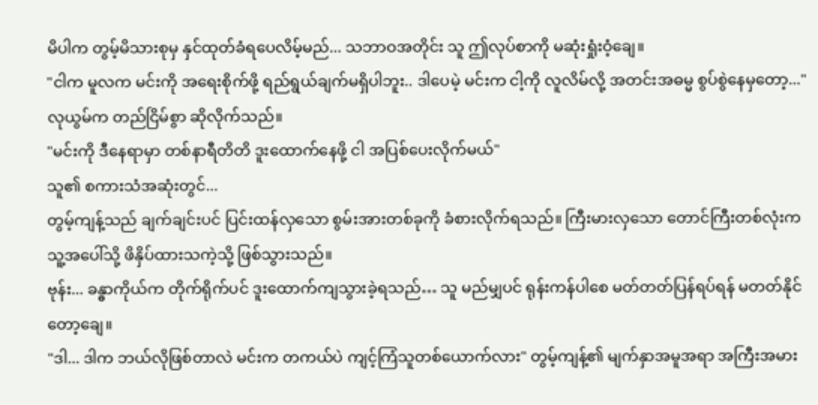မိပါက တွမ့်မိသားစုမှ နှင်ထုတ်ခံရပေလိမ့်မည်... သဘာဝအတိုင်း သူ ဤလုပ်စာကို မဆုံးရှုံးဝံ့ချေ။
"ငါက မူလက မင်းကို အရေးစိုက်ဖို့ ရည်ရွယ်ချက်မရှိပါဘူး.. ဒါပေမဲ့ မင်းက ငါ့ကို လူလိမ်လို့ အတင်းအဓမ္မ စွပ်စွဲနေမှတော့..." လုယွမ်က တည်ငြိမ်စွာ ဆိုလိုက်သည်။
"မင်းကို ဒီနေရာမှာ တစ်နာရီတိတိ ဒူးထောက်နေဖို့ ငါ အပြစ်ပေးလိုက်မယ်"
သူ၏ စကားသံအဆုံးတွင်...
တွမ့်ကျန့်သည် ချက်ချင်းပင် ပြင်းထန်လှသော စွမ်းအားတစ်ခုကို ခံစားလိုက်ရသည်။ ကြီးမားလှသော တောင်ကြီးတစ်လုံးက သူ့အပေါ်သို့ ဖိနှိပ်ထားသကဲ့သို့ ဖြစ်သွားသည်။
ဗုန်း... ခန္ဓာကိုယ်က တိုက်ရိုက်ပင် ဒူးထောက်ကျသွားခဲ့ရသည်… သူ မည်မျှပင် ရုန်းကန်ပါစေ မတ်တတ်ပြန်ရပ်ရန် မတတ်နိုင်တော့ချေ။
"ဒါ... ဒါက ဘယ်လိုဖြစ်တာလဲ မင်းက တကယ်ပဲ ကျင့်ကြံသူတစ်ယောက်လား" တွမ့်ကျန့်၏ မျက်နှာအမူအရာ အကြီးအမား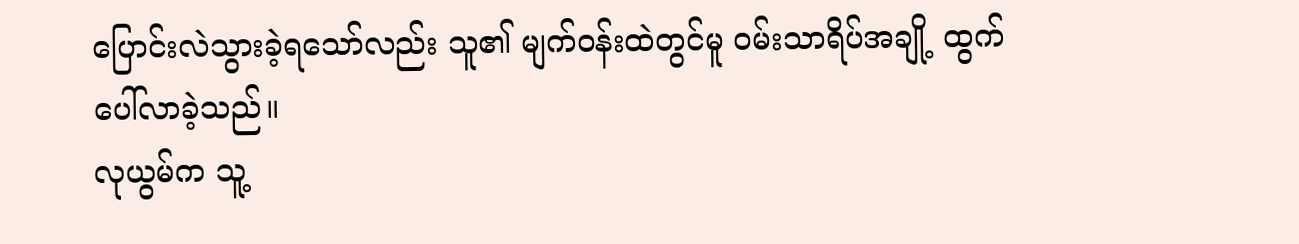ပြောင်းလဲသွားခဲ့ရသော်လည်း သူ၏ မျက်ဝန်းထဲတွင်မူ ဝမ်းသာရိပ်အချို့ ထွက်ပေါ်လာခဲ့သည်။
လုယွမ်က သူ့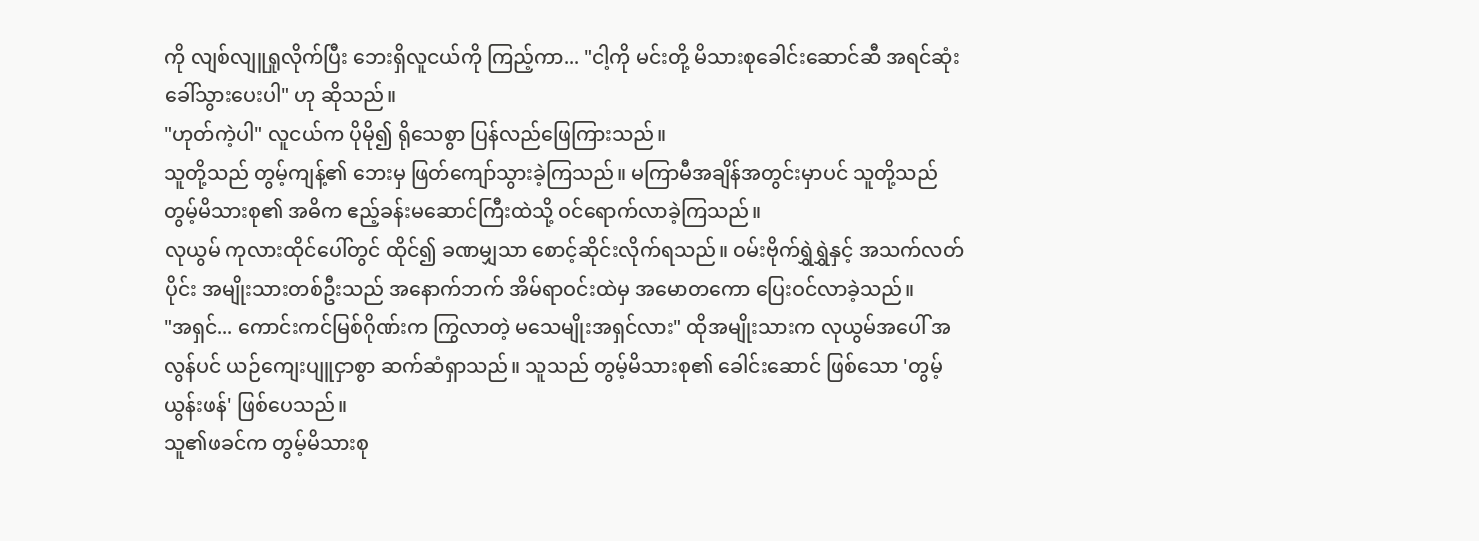ကို လျစ်လျူရှုလိုက်ပြီး ဘေးရှိလူငယ်ကို ကြည့်ကာ... "ငါ့ကို မင်းတို့ မိသားစုခေါင်းဆောင်ဆီ အရင်ဆုံး ခေါ်သွားပေးပါ" ဟု ဆိုသည်။
"ဟုတ်ကဲ့ပါ" လူငယ်က ပိုမို၍ ရိုသေစွာ ပြန်လည်ဖြေကြားသည်။
သူတို့သည် တွမ့်ကျန့်၏ ဘေးမှ ဖြတ်ကျော်သွားခဲ့ကြသည်။ မကြာမီအချိန်အတွင်းမှာပင် သူတို့သည် တွမ့်မိသားစု၏ အဓိက ဧည့်ခန်းမဆောင်ကြီးထဲသို့ ဝင်ရောက်လာခဲ့ကြသည်။
လုယွမ် ကုလားထိုင်ပေါ်တွင် ထိုင်၍ ခဏမျှသာ စောင့်ဆိုင်းလိုက်ရသည်။ ဝမ်းဗိုက်ရွှဲရွှဲနှင့် အသက်လတ်ပိုင်း အမျိုးသားတစ်ဦးသည် အနောက်ဘက် အိမ်ရာဝင်းထဲမှ အမောတကော ပြေးဝင်လာခဲ့သည်။
"အရှင်... ကောင်းကင်မြစ်ဂိုဏ်းက ကြွလာတဲ့ မသေမျိုးအရှင်လား" ထိုအမျိုးသားက လုယွမ်အပေါ် အလွန်ပင် ယဉ်ကျေးပျူငှာစွာ ဆက်ဆံရှာသည်။ သူသည် တွမ့်မိသားစု၏ ခေါင်းဆောင် ဖြစ်သော 'တွမ့်ယွန်းဖန်' ဖြစ်ပေသည်။
သူ၏ဖခင်က တွမ့်မိသားစု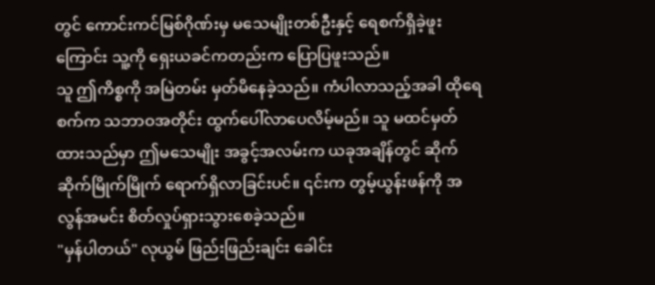တွင် ကောင်းကင်မြစ်ဂိုဏ်းမှ မသေမျိုးတစ်ဦးနှင့် ရေစက်ရှိခဲ့ဖူးကြောင်း သူ့ကို ရှေးယခင်ကတည်းက ပြောပြဖူးသည်။
သူ ဤကိစ္စကို အမြဲတမ်း မှတ်မိနေခဲ့သည်။ ကံပါလာသည့်အခါ ထိုရေစက်က သဘာဝအတိုင်း ထွက်ပေါ်လာပေလိမ့်မည်။ သူ မထင်မှတ်ထားသည်မှာ ဤမသေမျိုး အခွင့်အလမ်းက ယခုအချိန်တွင် ဆိုက်ဆိုက်မြိုက်မြိုက် ရောက်ရှိလာခြင်းပင်။ ၎င်းက တွမ့်ယွန်းဖန်ကို အလွန်အမင်း စိတ်လှုပ်ရှားသွားစေခဲ့သည်။
"မှန်ပါတယ်" လုယွမ် ဖြည်းဖြည်းချင်း ခေါင်း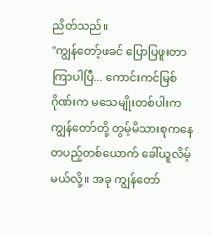ညိတ်သည်။
"ကျွန်တော့်ဖခင် ပြောပြဖူးတာ ကြာပါပြီ... ကောင်းကင်မြစ်ဂိုဏ်းက မသေမျိုးတစ်ပါးက ကျွန်တော်တို့ တွမ့်မိသားစုကနေ တပည့်တစ်ယောက် ခေါ်ယူလိမ့်မယ်လို့။ အခု ကျွန်တော်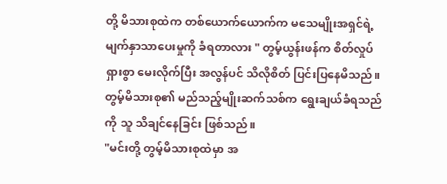တို့ မိသားစုထဲက တစ်ယောက်ယောက်က မသေမျိုးအရှင်ရဲ့ မျက်နှာသာပေးမှုကို ခံရတာလား " တွမ့်ယွန်းဖန်က စိတ်လှုပ်ရှားစွာ မေးလိုက်ပြီး အလွန်ပင် သိလိုစိတ် ပြင်းပြနေမိသည်။
တွမ့်မိသားစု၏ မည်သည့်မျိုးဆက်သစ်က ရွေးချယ်ခံရသည်ကို သူ သိချင်နေခြင်း ဖြစ်သည်။
"မင်းတို့ တွမ့်မိသားစုထဲမှာ အ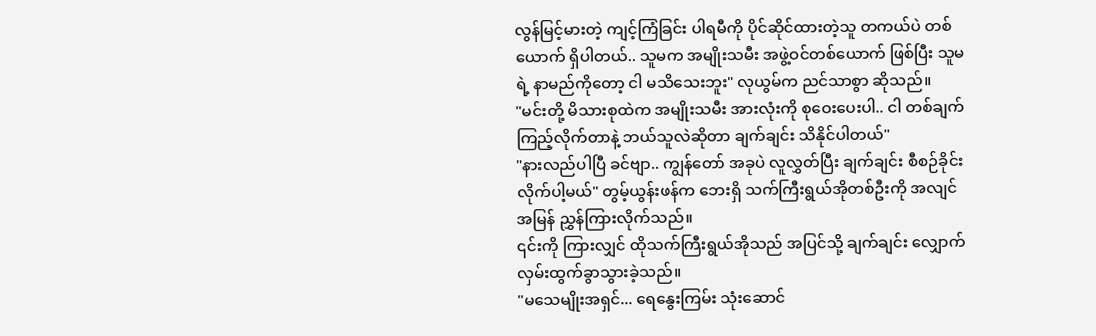လွန်မြင့်မားတဲ့ ကျင့်ကြံခြင်း ပါရမီကို ပိုင်ဆိုင်ထားတဲ့သူ တကယ်ပဲ တစ်ယောက် ရှိပါတယ်.. သူမက အမျိုးသမီး အဖွဲ့ဝင်တစ်ယောက် ဖြစ်ပြီး သူမရဲ့ နာမည်ကိုတော့ ငါ မသိသေးဘူး" လုယွမ်က ညင်သာစွာ ဆိုသည်။
"မင်းတို့ မိသားစုထဲက အမျိုးသမီး အားလုံးကို စုဝေးပေးပါ.. ငါ တစ်ချက်ကြည့်လိုက်တာနဲ့ ဘယ်သူလဲဆိုတာ ချက်ချင်း သိနိုင်ပါတယ်"
"နားလည်ပါပြီ ခင်ဗျာ.. ကျွန်တော် အခုပဲ လူလွှတ်ပြီး ချက်ချင်း စီစဉ်ခိုင်းလိုက်ပါ့မယ်" တွမ့်ယွန်းဖန်က ဘေးရှိ သက်ကြီးရွယ်အိုတစ်ဦးကို အလျင်အမြန် ညွှန်ကြားလိုက်သည်။
၎င်းကို ကြားလျှင် ထိုသက်ကြီးရွယ်အိုသည် အပြင်သို့ ချက်ချင်း လျှောက်လှမ်းထွက်ခွာသွားခဲ့သည်။
"မသေမျိုးအရှင်... ရေနွေးကြမ်း သုံးဆောင်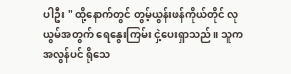ပါဦး " ထို့နောက်တွင် တွမ့်ယွန်းဖန်ကိုယ်တိုင် လုယွမ်အတွက် ရေနွေးကြမ်း ငှဲ့ပေးရှာသည်။ သူက အလွန်ပင် ရိုသေ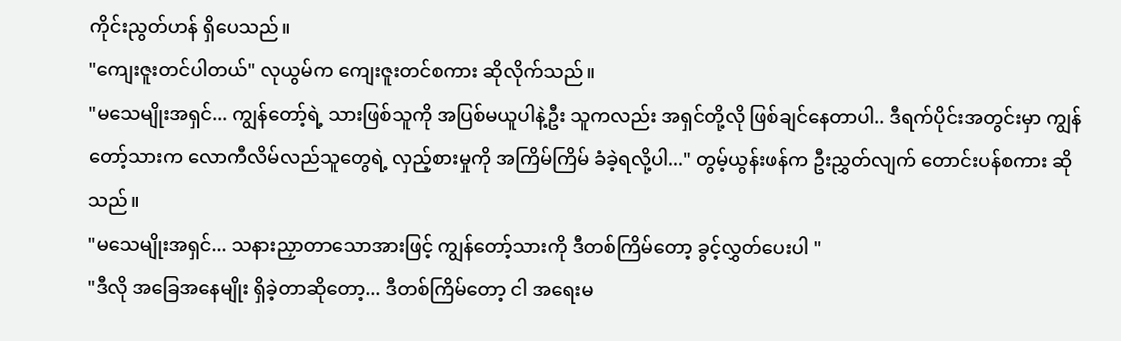ကိုင်းညွတ်ဟန် ရှိပေသည်။
"ကျေးဇူးတင်ပါတယ်" လုယွမ်က ကျေးဇူးတင်စကား ဆိုလိုက်သည်။
"မသေမျိုးအရှင်... ကျွန်တော့်ရဲ့ သားဖြစ်သူကို အပြစ်မယူပါနဲ့ဦး သူကလည်း အရှင်တို့လို ဖြစ်ချင်နေတာပါ.. ဒီရက်ပိုင်းအတွင်းမှာ ကျွန်တော့်သားက လောကီလိမ်လည်သူတွေရဲ့ လှည့်စားမှုကို အကြိမ်ကြိမ် ခံခဲ့ရလို့ပါ..." တွမ့်ယွန်းဖန်က ဦးညွှတ်လျက် တောင်းပန်စကား ဆိုသည်။
"မသေမျိုးအရှင်... သနားညှာတာသောအားဖြင့် ကျွန်တော့်သားကို ဒီတစ်ကြိမ်တော့ ခွင့်လွှတ်ပေးပါ "
"ဒီလို အခြေအနေမျိုး ရှိခဲ့တာဆိုတော့... ဒီတစ်ကြိမ်တော့ ငါ အရေးမ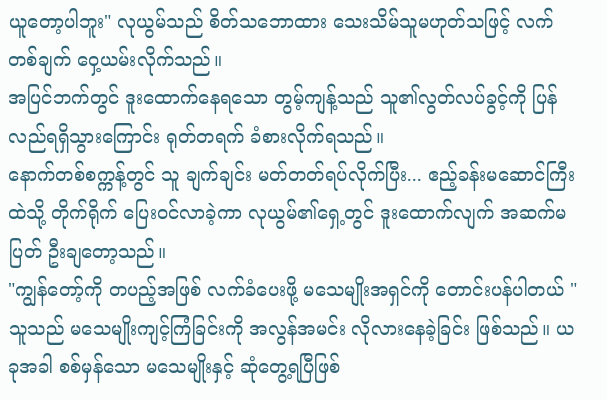ယူတော့ပါဘူး" လုယွမ်သည် စိတ်သဘောထား သေးသိမ်သူမဟုတ်သဖြင့် လက်တစ်ချက် ဝှေ့ယမ်းလိုက်သည်။
အပြင်ဘက်တွင် ဒူးထောက်နေရသော တွမ့်ကျန့်သည် သူ၏လွတ်လပ်ခွင့်ကို ပြန်လည်ရရှိသွားကြောင်း ရုတ်တရက် ခံစားလိုက်ရသည်။
နောက်တစ်စက္ကန့်တွင် သူ ချက်ချင်း မတ်တတ်ရပ်လိုက်ပြီး... ဧည့်ခန်းမဆောင်ကြီးထဲသို့ တိုက်ရိုက် ပြေးဝင်လာခဲ့ကာ လုယွမ်၏ရှေ့တွင် ဒူးထောက်လျက် အဆက်မပြတ် ဦးချတော့သည်။
"ကျွန်တော့်ကို တပည့်အဖြစ် လက်ခံပေးဖို့ မသေမျိုးအရှင်ကို တောင်းပန်ပါတယ် "
သူသည် မသေမျိုးကျင့်ကြံခြင်းကို အလွန်အမင်း လိုလားနေခဲ့ခြင်း ဖြစ်သည်။ ယခုအခါ စစ်မှန်သော မသေမျိုးနှင့် ဆုံတွေ့ရပြီဖြစ်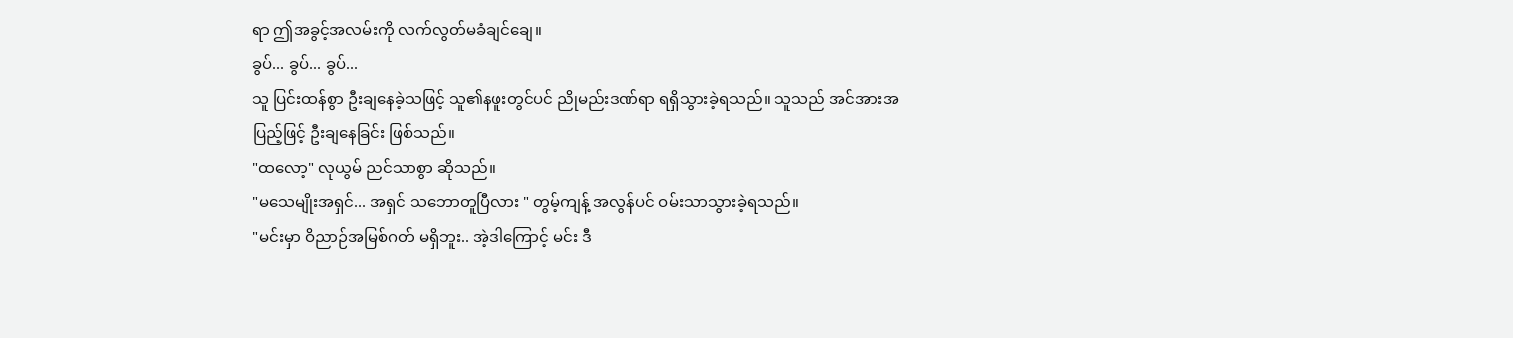ရာ ဤအခွင့်အလမ်းကို လက်လွတ်မခံချင်ချေ။
ခွပ်... ခွပ်... ခွပ်...
သူ ပြင်းထန်စွာ ဦးချနေခဲ့သဖြင့် သူ၏နဖူးတွင်ပင် ညိုမည်းဒဏ်ရာ ရရှိသွားခဲ့ရသည်။ သူသည် အင်အားအပြည့်ဖြင့် ဦးချနေခြင်း ဖြစ်သည်။
"ထလော့" လုယွမ် ညင်သာစွာ ဆိုသည်။
"မသေမျိုးအရှင်... အရှင် သဘောတူပြီလား " တွမ့်ကျန့် အလွန်ပင် ဝမ်းသာသွားခဲ့ရသည်။
"မင်းမှာ ဝိညာဉ်အမြစ်ဂတ် မရှိဘူး.. အဲ့ဒါကြောင့် မင်း ဒီ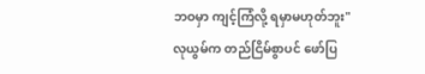ဘဝမှာ ကျင့်ကြံလို့ ရမှာမဟုတ်ဘူး" လုယွမ်က တည်ငြိမ်စွာပင် ဖော်ပြ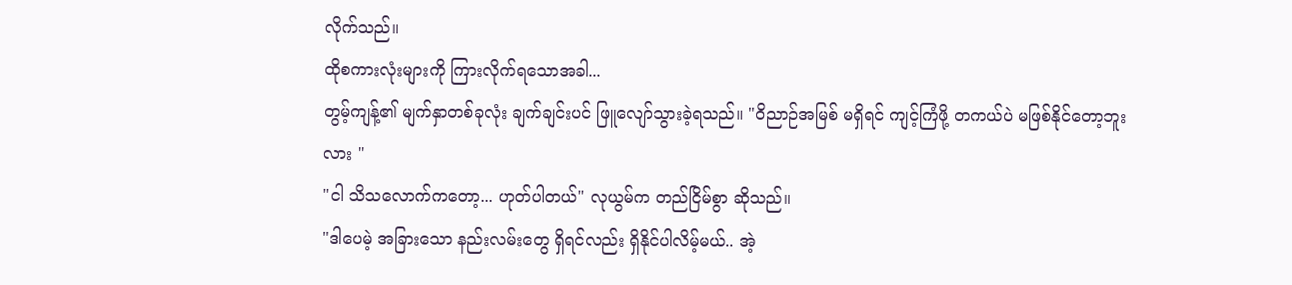လိုက်သည်။
ထိုစကားလုံးများကို ကြားလိုက်ရသောအခါ...
တွမ့်ကျန့်၏ မျက်နှာတစ်ခုလုံး ချက်ချင်းပင် ဖြူလျော်သွားခဲ့ရသည်။ "ဝိညာဉ်အမြစ် မရှိရင် ကျင့်ကြံဖို့ တကယ်ပဲ မဖြစ်နိုင်တော့ဘူးလား "
"ငါ သိသလောက်ကတော့... ဟုတ်ပါတယ်" လုယွမ်က တည်ငြိမ်စွာ ဆိုသည်။
"ဒါပေမဲ့ အခြားသော နည်းလမ်းတွေ ရှိရင်လည်း ရှိနိုင်ပါလိမ့်မယ်.. အဲ့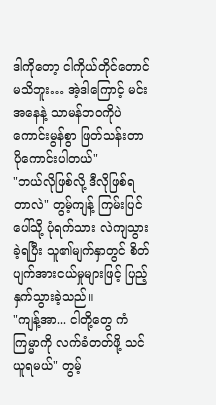ဒါကိုတော့ ငါကိုယ်တိုင်တောင် မသိဘူး… အဲ့ဒါကြောင့် မင်းအနေနဲ့ သာမန်ဘဝကိုပဲ ကောင်းမွန်စွာ ဖြတ်သန်းတာ ပိုကောင်းပါတယ်"
"ဘယ်လိုဖြစ်လို့ ဒီလိုဖြစ်ရတာလဲ" တွမ့်ကျန့် ကြမ်းပြင်ပေါ်သို့ ပုံရက်သား လဲကျသွားခဲ့ရပြီး သူ၏မျက်နှာတွင် စိတ်ပျက်အားငယ်မှုများဖြင့် ပြည့်နှက်သွားခဲ့သည်။
"ကျန့်အာ... ငါတို့တွေ ကံကြမ္မာကို လက်ခံတတ်ဖို့ သင်ယူရမယ်" တွမ့်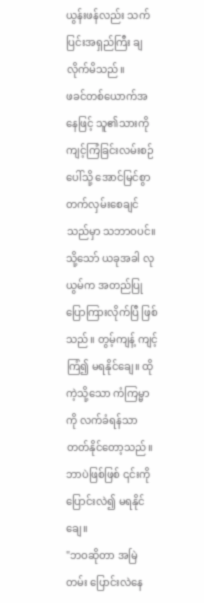ယွန်းဖန်လည်း သက်ပြင်းအရှည်ကြီး ချလိုက်မိသည်။
ဖခင်တစ်ယောက်အနေဖြင့် သူ၏သားကို ကျင့်ကြံခြင်းလမ်းစဉ်ပေါ်သို့ အောင်မြင်စွာ တက်လှမ်းစေချင်သည်မှာ သဘာဝပင်။ သို့သော် ယခုအခါ လုယွမ်က အတည်ပြု ပြောကြားလိုက်ပြီ ဖြစ်သည်။ တွမ့်ကျန့် ကျင့်ကြံ၍ မရနိုင်ချေ။ ထိုကဲ့သို့သော ကံကြမ္မာကို လက်ခံရန်သာ တတ်နိုင်တော့သည်။ ဘာပဲဖြစ်ဖြစ် ၎င်းကို ပြောင်းလဲ၍ မရနိုင်ချေ။
"ဘဝဆိုတာ အမြဲတမ်း ပြောင်းလဲနေ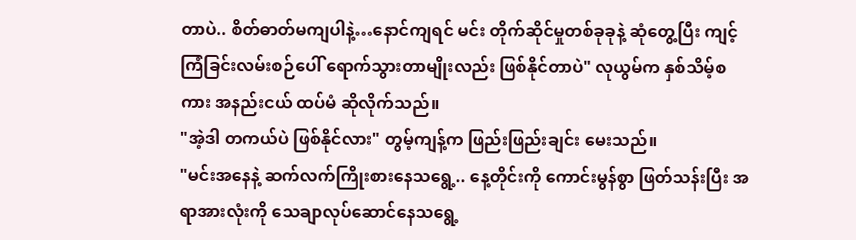တာပဲ.. စိတ်ဓာတ်မကျပါနဲ့…နောင်ကျရင် မင်း တိုက်ဆိုင်မှုတစ်ခုခုနဲ့ ဆုံတွေ့ပြီး ကျင့်ကြံခြင်းလမ်းစဉ်ပေါ် ရောက်သွားတာမျိုးလည်း ဖြစ်နိုင်တာပဲ" လုယွမ်က နှစ်သိမ့်စကား အနည်းငယ် ထပ်မံ ဆိုလိုက်သည်။
"အဲ့ဒါ တကယ်ပဲ ဖြစ်နိုင်လား" တွမ့်ကျန့်က ဖြည်းဖြည်းချင်း မေးသည်။
"မင်းအနေနဲ့ ဆက်လက်ကြိုးစားနေသရွေ့.. နေ့တိုင်းကို ကောင်းမွန်စွာ ဖြတ်သန်းပြီး အရာအားလုံးကို သေချာလုပ်ဆောင်နေသရွေ့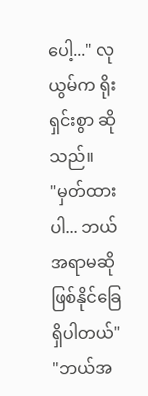ပေါ့..." လုယွမ်က ရိုးရှင်းစွာ ဆိုသည်။
"မှတ်ထားပါ... ဘယ်အရာမဆို ဖြစ်နိုင်ခြေ ရှိပါတယ်"
"ဘယ်အ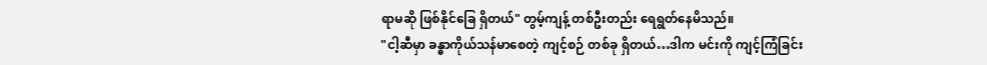ရာမဆို ဖြစ်နိုင်ခြေ ရှိတယ်" တွမ့်ကျန့် တစ်ဦးတည်း ရေရွတ်နေမိသည်။
"ငါ့ဆီမှာ ခန္ဓာကိုယ်သန်မာစေတဲ့ ကျင့်စဉ် တစ်ခု ရှိတယ်…ဒါက မင်းကို ကျင့်ကြံခြင်း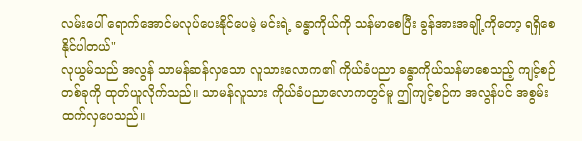လမ်းပေါ် ရောက်အောင်မလုပ်ပေးနိုင်ပေမဲ့ မင်းရဲ့ ခန္ဓာကိုယ်ကို သန်မာစေပြီး ခွန်အားအချို့ကိုတော့ ရရှိစေနိုင်ပါတယ်"
လုယွမ်သည် အလွန် သာမန်ဆန်လှသော လူသားလောက၏ ကိုယ်ခံပညာ ခန္ဓာကိုယ်သန်မာစေသည့် ကျင့်စဉ်တစ်ခုကို ထုတ်ယူလိုက်သည်။ သာမန်လူသား ကိုယ်ခံပညာလောကတွင်မူ ဤကျင့်စဉ်က အလွန်ပင် အစွမ်းထက်လှပေသည်။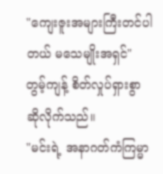"ကျေးဇူးအများကြီးတင်ပါတယ် မသေမျိုးအရှင်" တွမ့်ကျန့် စိတ်လှုပ်ရှားစွာ ဆိုလိုက်သည်။
"မင်းရဲ့ အနာဂတ်ကံကြမ္မာ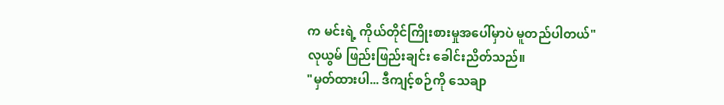က မင်းရဲ့ ကိုယ်တိုင်ကြိုးစားမှုအပေါ်မှာပဲ မူတည်ပါတယ်" လုယွမ် ဖြည်းဖြည်းချင်း ခေါင်းညိတ်သည်။
"မှတ်ထားပါ... ဒီကျင့်စဉ်ကို သေချာ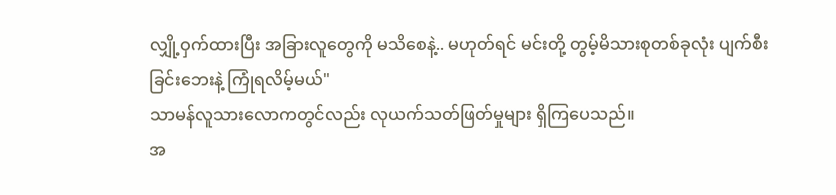လျှို့ဝှက်ထားပြီး အခြားလူတွေကို မသိစေနဲ့.. မဟုတ်ရင် မင်းတို့ တွမ့်မိသားစုတစ်ခုလုံး ပျက်စီးခြင်းဘေးနဲ့ ကြုံရလိမ့်မယ်"
သာမန်လူသားလောကတွင်လည်း လုယက်သတ်ဖြတ်မှုများ ရှိကြပေသည်။
အ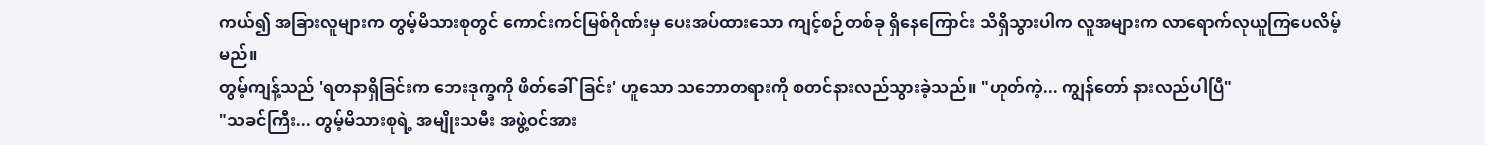ကယ်၍ အခြားလူများက တွမ့်မိသားစုတွင် ကောင်းကင်မြစ်ဂိုဏ်းမှ ပေးအပ်ထားသော ကျင့်စဉ်တစ်ခု ရှိနေကြောင်း သိရှိသွားပါက လူအများက လာရောက်လုယူကြပေလိမ့်မည်။
တွမ့်ကျန့်သည် 'ရတနာရှိခြင်းက ဘေးဒုက္ခကို ဖိတ်ခေါ်ခြင်း' ဟူသော သဘောတရားကို စတင်နားလည်သွားခဲ့သည်။ "ဟုတ်ကဲ့... ကျွန်တော် နားလည်ပါပြီ"
"သခင်ကြီး... တွမ့်မိသားစုရဲ့ အမျိုးသမီး အဖွဲ့ဝင်အား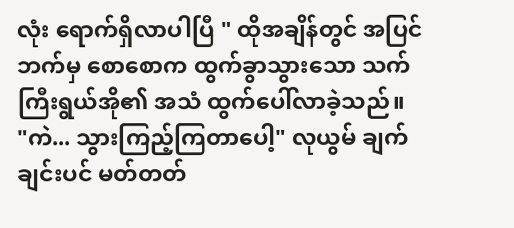လုံး ရောက်ရှိလာပါပြီ " ထိုအချိန်တွင် အပြင်ဘက်မှ စောစောက ထွက်ခွာသွားသော သက်ကြီးရွယ်အို၏ အသံ ထွက်ပေါ်လာခဲ့သည်။
"ကဲ... သွားကြည့်ကြတာပေါ့" လုယွမ် ချက်ချင်းပင် မတ်တတ်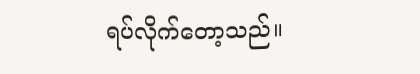ရပ်လိုက်တော့သည်။